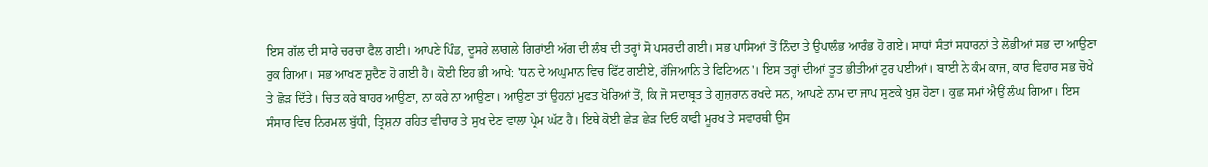ਇਸ ਗੱਲ ਦੀ ਸਾਰੇ ਚਰਚਾ ਫੈਲ ਗਈ। ਆਪਣੇ ਪਿੰਡ, ਦੂਸਰੇ ਲਾਗਲੇ ਗਿਰਾਂਈ ਅੱਗ ਦੀ ਲੰਬ ਦੀ ਤਰ੍ਹਾਂ ਸੋ ਪਸਰਦੀ ਗਈ। ਸਭ ਪਾਸਿਆਂ ਤੋਂ ਨਿੰਦਾ ਤੇ ਉਪਾਲੰਭ ਆਰੰਭ ਹੋ ਗਏ। ਸਾਧਾਂ ਸੰਤਾਂ ਸਧਾਰਨਾਂ ਤੇ ਲੋਭੀਆਂ ਸਭ ਦਾ ਆਉਣਾ ਰੁਕ ਗਿਆ। ਸਭ ਆਖਣ ਸ਼ੁਦੈਣ ਹੋ ਗਈ ਹੈ। ਕੋਈ ਇਹ ਭੀ ਆਖੇ: 'ਧਨ ਦੇ ਅਘੁਮਾਨ ਵਿਚ ਫਿੱਟ ਗਈਏ, ਰੱਜਿਆਨਿ ਤੇ ਫਿਟਿਅਨ'। ਇਸ ਤਰ੍ਹਾਂ ਦੀਆਂ ਤੂਤ ਭੀਤੀਆਂ ਟੁਰ ਪਈਆਂ। ਬਾਈ ਨੇ ਕੰਮ ਕਾਜ, ਕਾਰ ਵਿਹਾਰ ਸਭ ਚੋਖੇ ਤੇ ਛੋੜ ਦਿੱਤੇ। ਚਿਤ ਕਰੇ ਬਾਹਰ ਆਉਣਾ, ਨਾ ਕਰੇ ਨਾ ਆਉਣਾ। ਆਉਣਾ ਤਾਂ ਉਹਨਾਂ ਮੁਫਤ ਖੋਰਿਆਂ ਤੋਂ, ਕਿ ਜੋ ਸਦਾਬ੍ਰਤ ਤੇ ਗੁਜ਼ਰਾਨ ਰਖਦੇ ਸਨ, ਆਪਣੇ ਨਾਮ ਦਾ ਜਾਪ ਸੁਣਕੇ ਖੁਸ਼ ਹੋਣਾ। ਕੁਛ ਸਮਾਂ ਐਉਂ ਲੰਘ ਗਿਆ। ਇਸ ਸੰਸਾਰ ਵਿਚ ਨਿਰਮਲ ਬੁੱਧੀ, ਤ੍ਰਿਸ਼ਨਾ ਰਹਿਤ ਵੀਚਾਰ ਤੇ ਸੁਖ ਦੇਣ ਵਾਲਾ ਪ੍ਰੇਮ ਘੱਟ ਹੈ। ਇਥੇ ਕੋਈ ਛੇੜ ਛੇੜ ਦਿਓ ਕਾਫੀ ਮੂਰਖ ਤੇ ਸਵਾਰਥੀ ਉਸ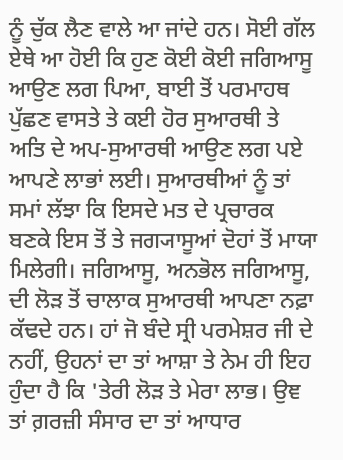ਨੂੰ ਚੁੱਕ ਲੈਣ ਵਾਲੇ ਆ ਜਾਂਦੇ ਹਨ। ਸੋਈ ਗੱਲ ਏਥੇ ਆ ਹੋਈ ਕਿ ਹੁਣ ਕੋਈ ਕੋਈ ਜਗਿਆਸੂ ਆਉਣ ਲਗ ਪਿਆ, ਬਾਈ ਤੋਂ ਪਰਮਾਹਥ ਪੁੱਛਣ ਵਾਸਤੇ ਤੇ ਕਈ ਹੋਰ ਸੁਆਰਥੀ ਤੇ ਅਤਿ ਦੇ ਅਪ-ਸੁਆਰਥੀ ਆਉਣ ਲਗ ਪਏ ਆਪਣੇ ਲਾਭਾਂ ਲਈ। ਸੁਆਰਥੀਆਂ ਨੂੰ ਤਾਂ ਸਮਾਂ ਲੱਝਾ ਕਿ ਇਸਦੇ ਮਤ ਦੇ ਪ੍ਰਚਾਰਕ ਬਣਕੇ ਇਸ ਤੋਂ ਤੇ ਜਗ੍ਯਾਸੂਆਂ ਦੋਹਾਂ ਤੋਂ ਮਾਯਾ ਮਿਲੇਗੀ। ਜਗਿਆਸੂ, ਅਨਭੋਲ ਜਗਿਆਸੂ, ਦੀ ਲੋੜ ਤੋਂ ਚਾਲਾਕ ਸੁਆਰਥੀ ਆਪਣਾ ਨਫ਼ਾ ਕੱਢਦੇ ਹਨ। ਹਾਂ ਜੋ ਬੰਦੇ ਸ੍ਰੀ ਪਰਮੇਸ਼ਰ ਜੀ ਦੇ ਨਹੀਂ, ਉਹਨਾਂ ਦਾ ਤਾਂ ਆਸ਼ਾ ਤੇ ਨੇਮ ਹੀ ਇਹ ਹੁੰਦਾ ਹੈ ਕਿ 'ਤੇਰੀ ਲੋੜ ਤੇ ਮੇਰਾ ਲਾਭ। ਉਞ ਤਾਂ ਗ਼ਰਜ਼ੀ ਸੰਸਾਰ ਦਾ ਤਾਂ ਆਧਾਰ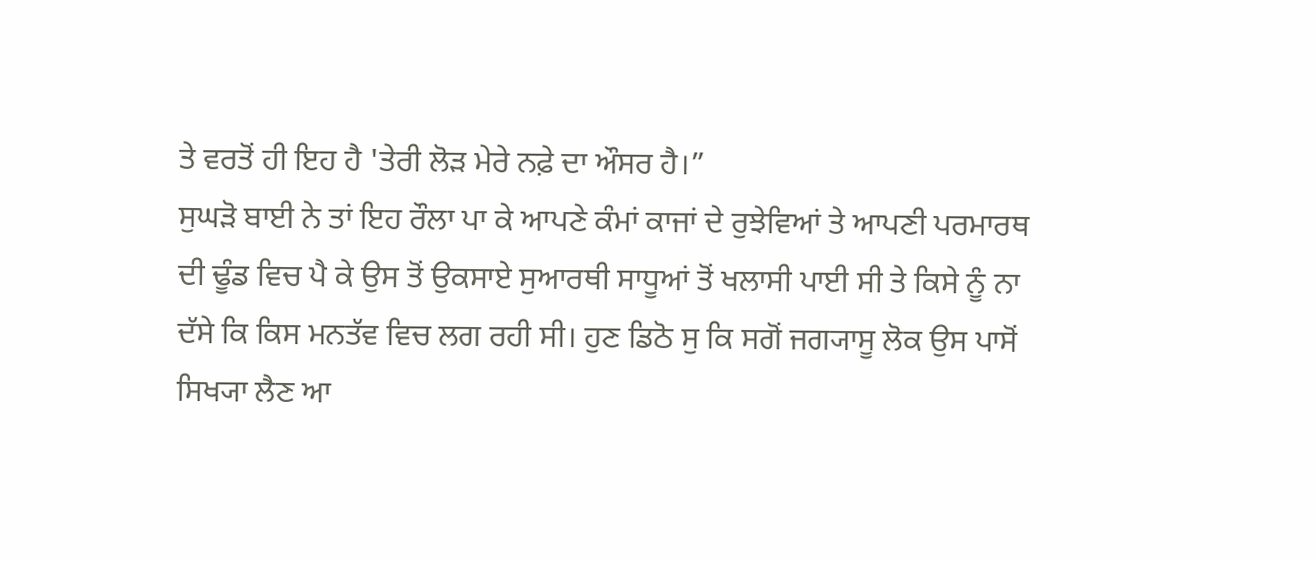ਤੇ ਵਰਤੋਂ ਹੀ ਇਹ ਹੈ 'ਤੇਰੀ ਲੋੜ ਮੇਰੇ ਨਫ਼ੇ ਦਾ ਔਸਰ ਹੈ।”
ਸੁਘੜੋ ਬਾਈ ਨੇ ਤਾਂ ਇਹ ਰੌਲਾ ਪਾ ਕੇ ਆਪਣੇ ਕੰਮਾਂ ਕਾਜਾਂ ਦੇ ਰੁਝੇਵਿਆਂ ਤੇ ਆਪਣੀ ਪਰਮਾਰਥ ਦੀ ਢੂੰਡ ਵਿਚ ਪੈ ਕੇ ਉਸ ਤੋਂ ਉਕਸਾਏ ਸੁਆਰਥੀ ਸਾਧੂਆਂ ਤੋਂ ਖਲਾਸੀ ਪਾਈ ਸੀ ਤੇ ਕਿਸੇ ਨੂੰ ਨਾ ਦੱਸੇ ਕਿ ਕਿਸ ਮਨਤੱਵ ਵਿਚ ਲਗ ਰਹੀ ਸੀ। ਹੁਣ ਡਿਠੋ ਸੁ ਕਿ ਸਗੋਂ ਜਗ੍ਯਾਸੂ ਲੋਕ ਉਸ ਪਾਸੋਂ ਸਿਖ੍ਯਾ ਲੈਣ ਆ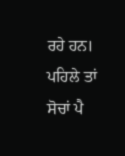ਰਹੇ ਹਨ। ਪਹਿਲੇ ਤਾਂ ਸੋਚਾਂ ਪੈ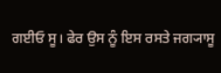ਗਈਓ ਸੂ। ਫੇਰ ਉਸ ਨੂੰ ਇਸ ਰਸਤੇ ਜਗ੍ਯਾਸੂ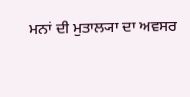ਮਨਾਂ ਦੀ ਮੁਤਾਲ੍ਯਾ ਦਾ ਅਵਸਰ